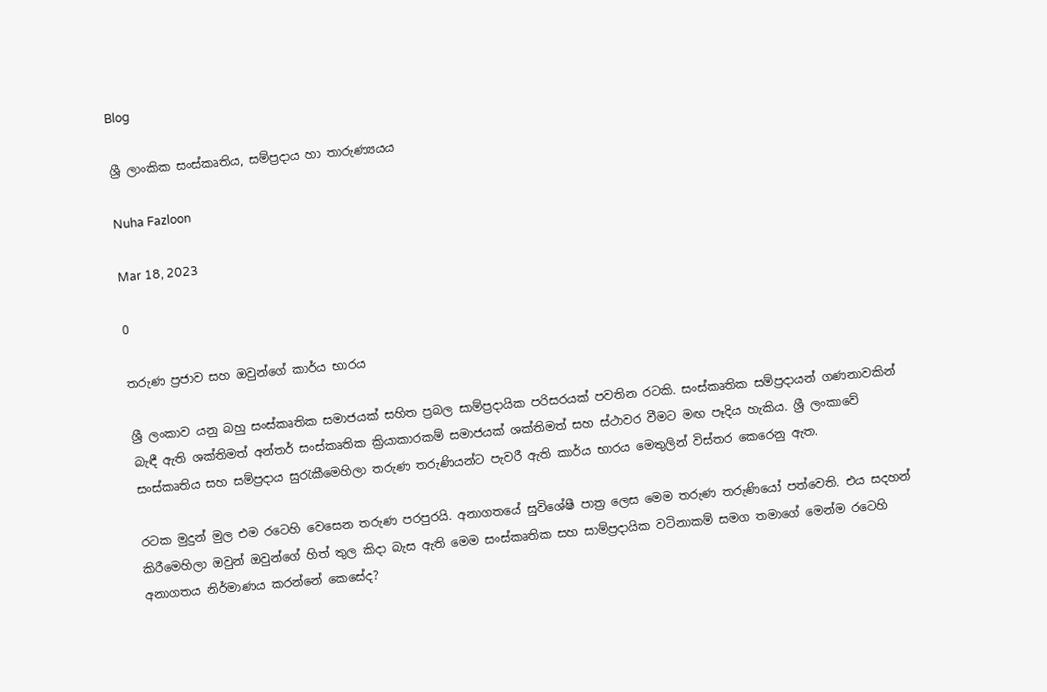Blog

ශ්‍රී ලාංකික සංස්කෘතිය, සම්ප්‍රදාය හා තාරුණ්‍යයය

Nuha Fazloon

Mar 18, 2023

0

තරුණ ප්‍රජාව සහ ඔවුන්ගේ කාර්ය භාරය

ශ්‍රී ලංකාව යනු බහු සංස්කෘතික සමාජයක් සහිත ප්‍රබල සාම්ප්‍රදායික පරිසරයක් පවතින රටකි. සංස්කෘතික සම්ප්‍රදායන් ගණනාවකින් බැඳී ඇති ශක්තිමත් අන්තර් සංස්කෘතික ක්‍රියාකාරකම් සමාජයක් ශක්තිමත් සහ ස්ථාවර වීමට මඟ පෑදිය හැකිය. ශ්‍රී ලංකාවේ සංස්කෘතිය සහ සම්ප්‍රදාය සුරැකීමෙහිලා තරුණ තරුණියන්ට පැවරී ඇති කාර්ය භාරය මෙතුලින් විස්තර කෙරෙනු ඇත.

රටක මුදුන් මුල එම රටෙහි වෙසෙන තරුණ පරපුරයි. අනාගතයේ සුවිශේෂී පාත්‍ර ලෙස මෙම තරුණ තරුණියෝ පත්වෙති. එය සදහන් කිරීමෙහිලා ඔවුන් ඔවුන්ගේ හිත් තුල කිදා බැස ඇති මෙම සංස්කෘතික සහ සාම්‍ප්‍රදායික වටිනාකම් සමග තමාගේ මෙන්ම රටෙහි අනාගතය නිර්මාණය කරන්නේ කෙසේද?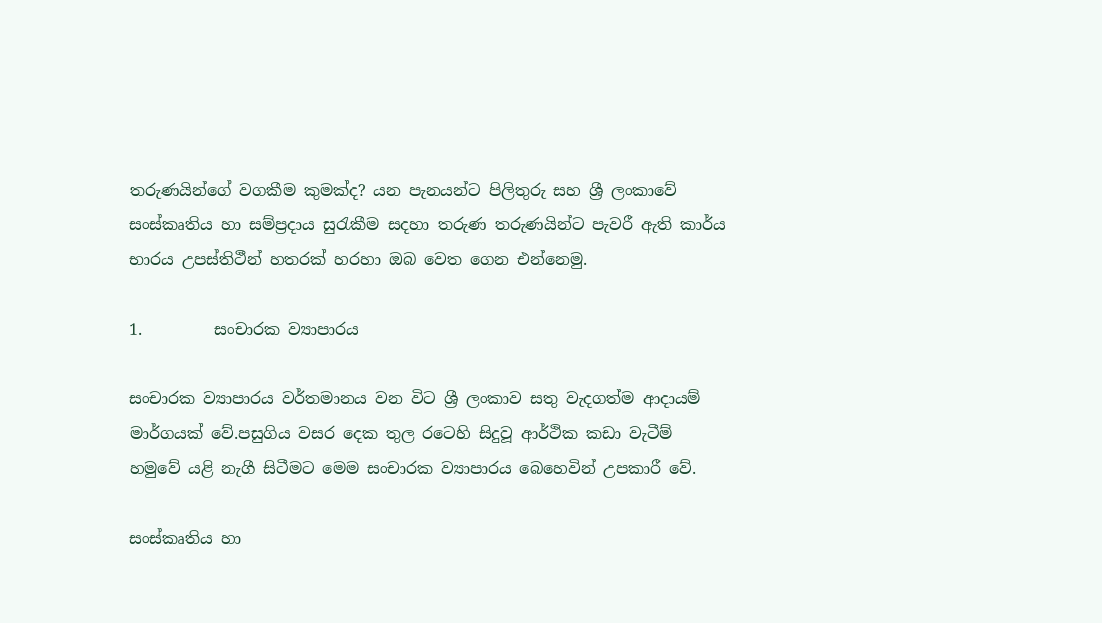තරුණයින්ගේ වගකීම කුමක්ද? යන පැනයන්ට පිලිතුරු සහ ශ්‍රී ලංකාවේ සංස්කෘතිය හා සම්ප්‍රදාය සුරැකීම සදහා තරුණ තරුණයින්ට පැවරී ඇති කාර්ය භාරය උපස්තිථීන් හතරක් හරහා ඔබ වෙත ගෙන එන්නෙමු.

1.         සංචාරක ව්‍යාපාරය

සංචාරක ව්‍යාපාරය වර්තමානය වන විට ශ්‍රී ලංකාව සතු වැදගත්ම ආදායම් මාර්ගයක් වේ.පසුගිය වසර දෙක තුල රටෙහි සිදුවූ ආර්ථික කඩා වැටීම් හමුවේ යළි නැගී සිටීමට මෙම සංචාරක ව්‍යාපාරය බෙහෙවින් උපකාරී වේ.

සංස්කෘතිය හා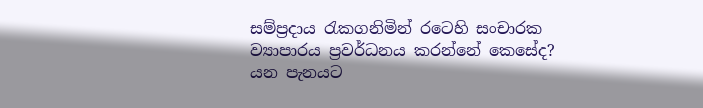සම්ප්‍රදාය රැකගනිමින් රටෙහි සංචාරක ව්‍යාපාරය ප්‍රවර්ධනය කරන්නේ කෙසේද? යන පැනයට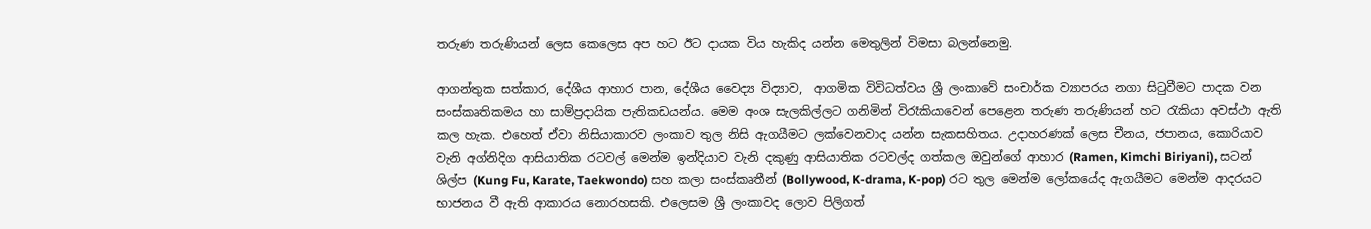තරුණ තරුණියන් ලෙස කෙලෙස අප හට ඊට දායක විය හැකිද යන්න මෙතුලින් විමසා බලන්නෙමු.

ආගන්තුක සත්කාර, දේශීය ආහාර පාන, දේශීය වෛද්‍ය විද්‍යාව,  ආගමික විවිධත්වය ශ්‍රී ලංකාවේ සංචාර්ක ව්‍යාපරය නගා සිටුවීමට පාදක වන සංස්කෘතිකමය හා සාම්ප්‍රදායික පැතිකඩයන්ය. මෙම අංශ සැලකිල්ලට ගනිමින් විරෑකියාවෙන් පෙළෙන තරුණ තරුණියන් හට රැකියා අවස්ථා ඇති කල හැක. එහෙත් ඒවා නිසියාකාරව ලංකාව තුල නිසි ඇගයීමට ලක්වෙනවාද යන්න සැකසහිතය. උදාහරණක් ලෙස චීනය, ජපානය, කොරියාව වැනි අග්නිදිග ආසියාතික රටවල් මෙන්ම ඉන්දියාව වැනි දකුණු ආසියාතික රටවල්ද ගත්කල ඔවුන්ගේ ආහාර (Ramen, Kimchi Biriyani), සටන් ශිල්ප (Kung Fu, Karate, Taekwondo) සහ කලා සංස්කෘතීන් (Bollywood, K-drama, K-pop) රට තුල මෙන්ම ලෝකයේද ඇගයීමට මෙන්ම ආදරයට භාජනය වී ඇති ආකාරය නොරහසකි. එලෙසම ශ්‍රී ලංකාවද ලොව පිලිගත්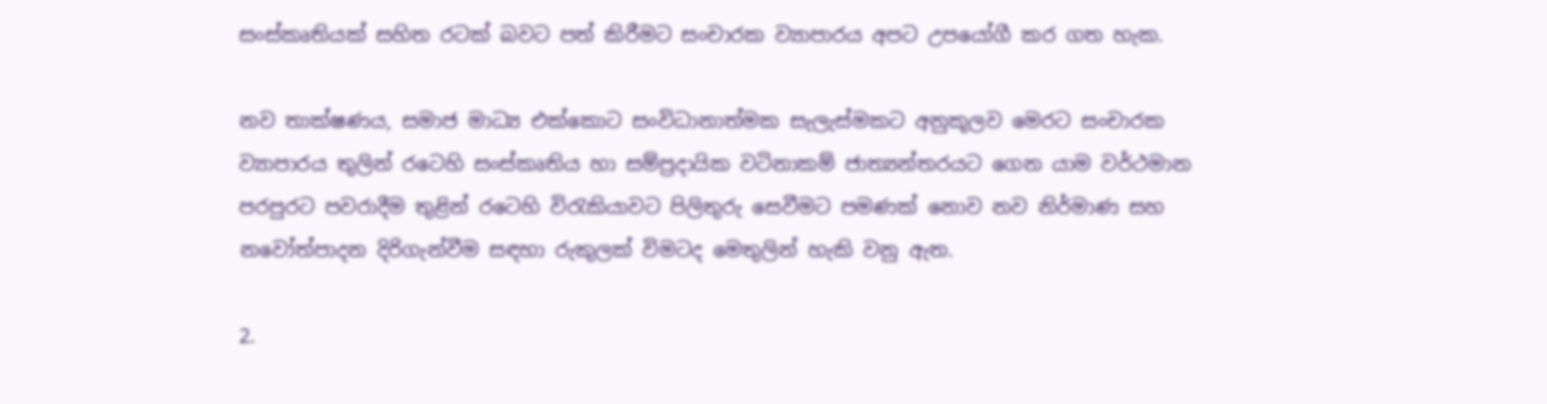සංස්කෘතියක් සහිත රටක් බවට පත් කිරීමට සංචාරක ව්‍යාපාරය අපට උපයෝගී කර ගත හැක.

නව තාක්ෂණය, සමාජ මාධ්‍ය එක්කොට සංවිධානාත්මක සැලැස්මකට අනුකූලව මෙරට සංචාරක ව්‍යාපාරය තුලින් රටෙහි සංස්කෘතිය හා සම්ප්‍රදායික වටිනාකම් ජාත්‍යන්තරයට ගෙන යාම වර්ථමාන පරපුරට පවරාදීම තුළින් රටෙහි විරැකියාවට පිලිතුරු සෙවීමට පමණක් නොව නව නිර්මාණ සහ නවෝත්පාදන දිරිගැන්වීම සඳහා රුකුලක් විමටද මෙතුලින් හැකි වනු ඇත.

2.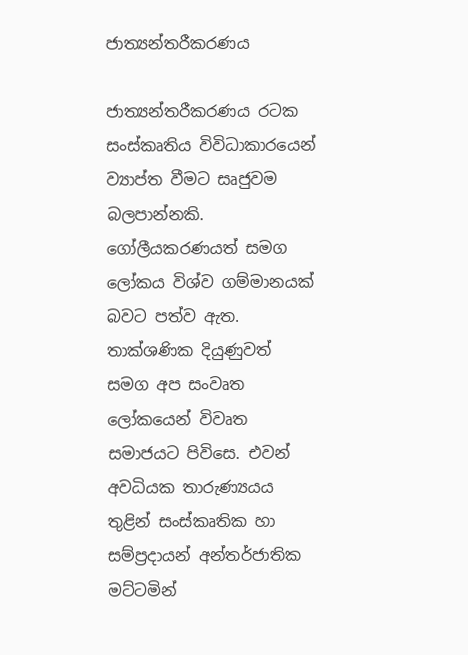ජාත්‍යන්තරීකරණය

ජාත්‍යන්තරීකරණය රටක සංස්කෘතිය විවිධාකාරයෙන් ව්‍යාප්ත වීමට සෘජුවම බලපාන්නකි. ගෝලීයකරණයත් සමග ලෝකය විශ්ව ගම්මානයක් බවට පත්ව ඇත. තාක්ශණික දියුණුවත් සමග අප සංවෘත ලෝකයෙන් විවෘත සමාජයට පිවිසෙ. එවන් අවධියක තාරුණ්‍යයය තුළින් සංස්කෘතික හා සම්ප්‍රදායන් අන්තර්ජාතික මට්ටමින්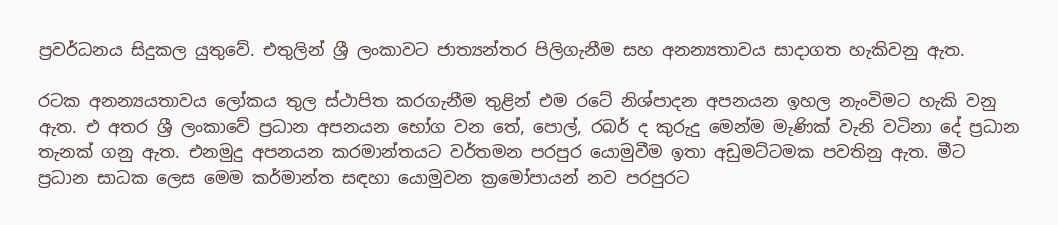ප්‍රවර්ධනය සිදුකල යුතුවේ. එතුලින් ශ්‍රී ලංකාවට ජාත්‍යන්තර පිලිගැනීම සහ අනන්‍යතාවය සාදාගත හැකිවනු ඇත.

රටක අනන්‍යයතාවය ලෝකය තුල ස්ථාපිත කරගැනීම තුළින් එම රටේ නිශ්පාදන අපනයන ඉහල නැංවිමට හැකි වනු ඇත. එ අතර ශ්‍රී ලංකාවේ ප්‍රධාන අපනයන භෝග වන තේ, පොල්, රබර් ද කුරුදු මෙන්ම මැණික් වැනි වටිනා දේ ප්‍රධාන තැනක් ගනු ඇත. එනමුදු අපනයන කරමාන්තයට වර්තමන පරපුර යොමුවීම ඉතා අඩුමට්ටමක පවතිනු ඇත. මීට ප්‍රධාන සාධක ලෙස මෙම කර්මාන්ත සඳහා යොමුවන ක්‍රමෝපායන් නව පරපුරට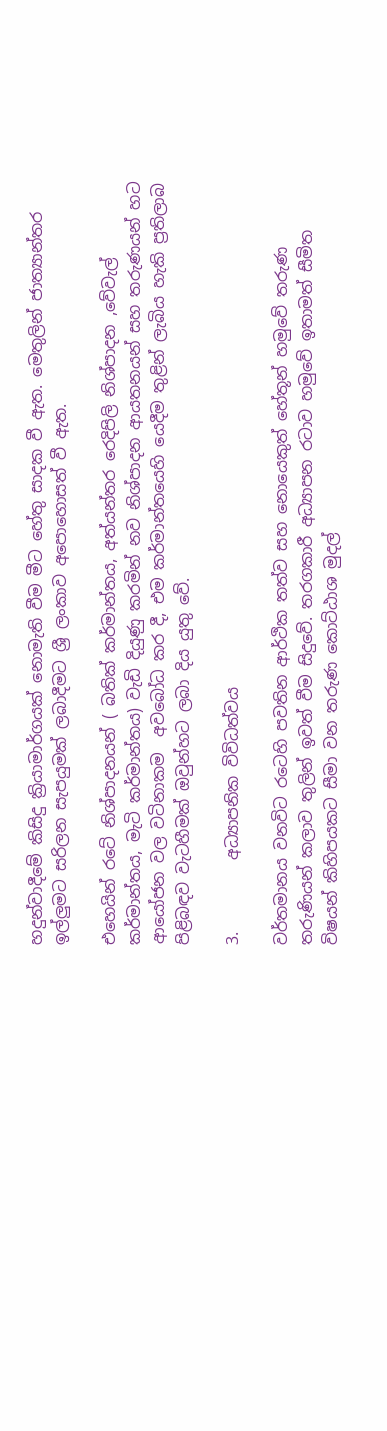හදුන්වාදීමේ කිසිදු ක්‍රියාමාර්ගයක් නොමැති වීම මීට හේතු සාදක වී ඇත. මෙතුලින් ජාත්‍යාන්තර ඉල්ලුමට සරිලන සැපයුමක් ලබාදීමට ශ්‍රී ලංකාව අපොහොසත් වී ඇත.

එහෙයින් රටේ නිශ්පාදනයන් ( බතික් කර්මාන්තය, අත්යන්තර රෙදිපිලි නිශ්පාදන ,වේවැල් කර්මාන්තය, මැටි කර්මාන්තය) වැඩි දියුණු කරමින් නව නිශ්පාදන ආයතනයන් සහ තරුණයන් හට ආයෝජන වල වටිනාකම  අවබෝධ කර දී, එම කර්මාන්තයෙහි යෙදීම තුළින් ලැබිය හැකි ප්‍රතිලාබ පිළිබඳව වැටහීමක් ඔවුන්හට ලබා දිය යුතු වේ.

3.         අධ්‍යාපනික විවිධත්වය

වර්තමානය වනවිට රටෙහි පවතින ආර්ථික තත්ව සහ නොයෙකුත් හේතූන් හමුවේ තරුණ තරුණියන් කලාව තුලින් ඉවත් වීම සිදුවේ. තරගකාරී අධ්‍යාපන රටාව හමුවේ ඉතාමත් සීමිත විෂ‍යන් කිහිපයකට සීමා වන තරුණ කොට්ඨාශ මුදල්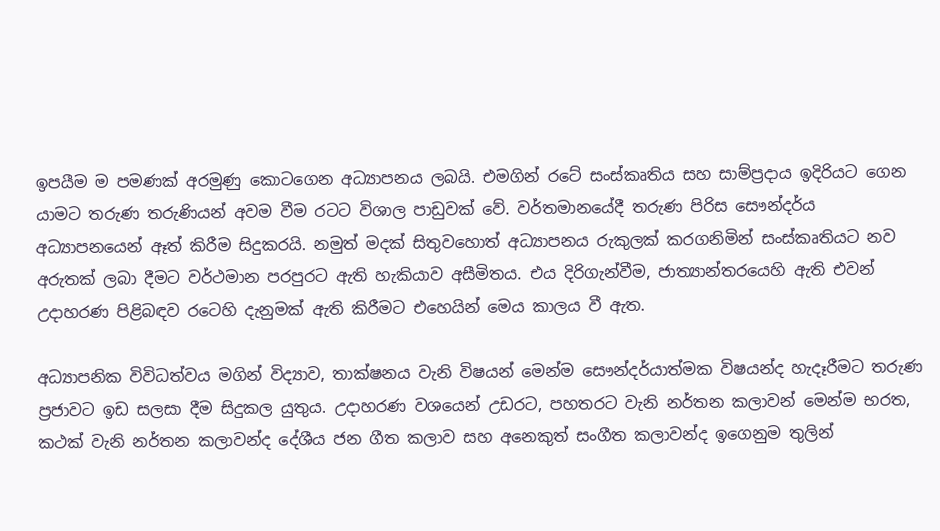ඉපයීම ම පමණක් අරමුණු කොටගෙන අධ්‍යාපනය ලබයි. එමගින් රටේ සංස්කෘතිය සහ සාම්ප්‍රදාය ඉදිරියට ගෙන යාමට තරුණ තරුණියන් අවම වීම රටට විශාල පාඩුවක් වේ. වර්තමානයේදී තරුණ පිරිස සෞන්දර්ය අධ්‍යාපනයෙන් ඈත් කිරීම සිදුකරයි. නමුත් මදක් සිතුවහොත් අධ්‍යාපනය රුකුලක් කරගනිමින් සංස්කෘතියට නව අරුතක් ලබා දීමට වර්ථමාන පරපුරට ඇති හැකියාව අසීමිතය. එය දිරිගැන්වීම, ජාත්‍යාන්තරයෙහි ඇති එවන් උදාහරණ පිළිබඳව රටෙහි දැනුමක් ඇති කිරීමට එහෙයින් මෙය කාලය වී ඇත.

අධ්‍යාපනික විවිධත්වය මගින් විද්‍යාව, තාක්ෂනය වැනි විෂයන් මෙන්ම සෞන්දර්යාත්මක විෂයන්ද හැදෑරීමට තරුණ ප්‍රජාවට ඉඩ සලසා දීම සිදුකල යුතුය. උදාහරණ වශයෙන් උඩරට, පහතරට වැනි නර්තන කලාවන් මෙන්ම භරත, කථක් වැනි නර්තන කලාවන්ද දේශීය ජන ගීත කලාව සහ අනෙකුත් සංගීත කලාවන්ද ඉගෙනුම තුලින්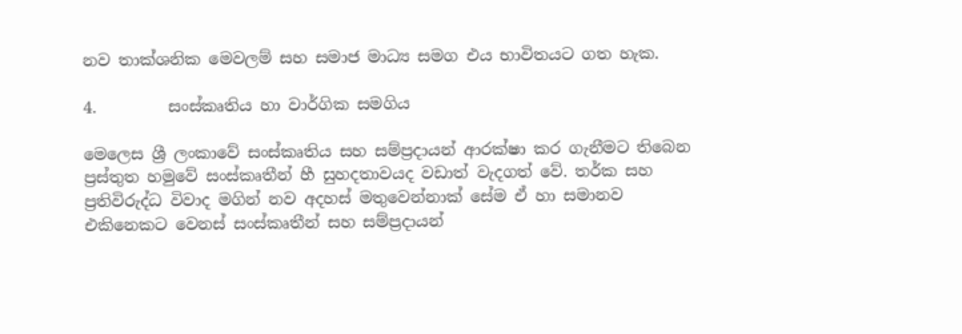නව තාක්ශනික මෙවලම් සහ සමාජ මාධ්‍ය සමග එය භාවිතයට ගත හැක.

4.         සංස්කෘතිය හා වාර්ගික සමගිය

මෙලෙස ශ්‍රී ලංකාවේ සංස්කෘතිය සහ සම්ප්‍රදායන් ආරක්ෂා කර ගැනීමට තිබෙන ප්‍රස්තුත හමුවේ සංස්කෘතීන් හී සුහදතාවයද වඩාත් වැදගත් වේ. තර්ක සහ ප්‍රතිවිරුද්ධ විවාද මගින් නව අදහස් මතුවෙන්නාක් සේම ඒ හා සමානව එකිනෙකට වෙනස් සංස්කෘතීන් සහ සම්ප්‍රදායන්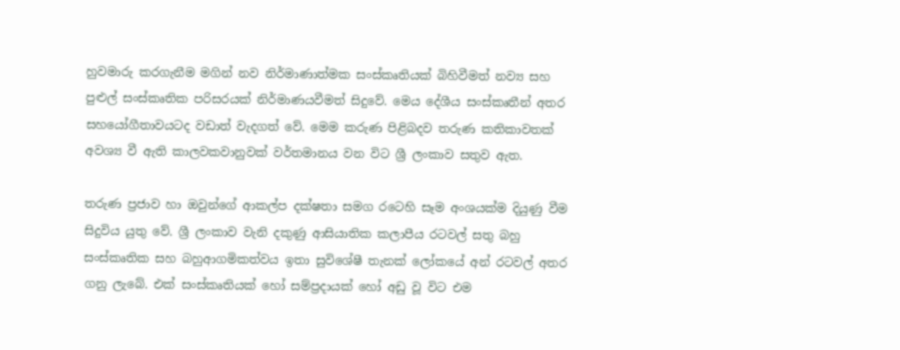හුවමාරු කරගැනීම මගින් නව නිර්මාණාත්මක සංස්කෘතියක් බිහිවීමත් නව්‍ය සහ පුළුල් සංස්කෘතික පරිසරයක් නිර්මාණයවීමත් සිදුවේ. මෙය දේශීය සංස්කෘතීන් අතර සහයෝගීතාවයටද වඩාත් වැදගත් වේ. මෙම කරුණ පිළිබදව තරුණ කතිකාවතක් අවශ්‍ය වී ඇති කාලවකවානුවක් වර්තමානය වන විට ශ්‍රී ලංකාව සතුව ඇත.

තරුණ ප්‍රජාව හා ඔවුන්ගේ ආකල්ප දක්ෂතා සමග රටෙහි සෑම අංශයක්ම දියුණු වීම සිදුවිය යුතු වේ. ශ්‍රී ලංකාව වැනි දකුණු ආසියාතික කලාපීය රටවල් සතු බහු සංස්කෘතික සහ බහුආගමිකත්වය ඉතා සුවිශේෂී තැනක් ලෝකයේ අන් රටවල් අතර ගනු ලැබේ. එක් සංස්කෘතියක් හෝ සම්ප්‍රදායක් හෝ අඩු වූ විට එම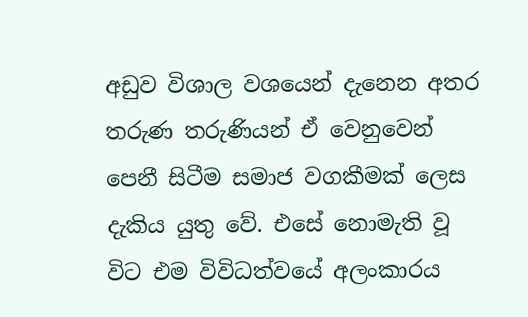අඩුව විශාල වශයෙන් දැනෙන අතර තරුණ තරුණියන් ඒ වෙනුවෙන් පෙනී සිටීම සමාජ වගකීමක් ලෙස දැකිය යුතු වේ. එසේ නොමැති වූ විට එම විවිධත්වයේ අලංකාරය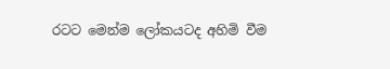රටට මෙන්ම ලෝකයටද අහිමි වීම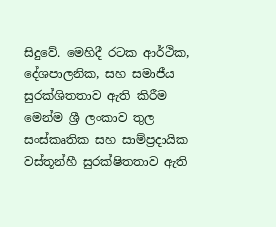සිදුවේ. මෙහිදී රටක ආර්ථික, දේශපාලනික, සහ සමාජීය සුරක්ශිතතාව ඇති කිරීම මෙන්ම ශ්‍රී ලංකාව තුල සංස්කෘතික සහ සාම්ප්‍රදායික වස්තූන්හී සුරක්ෂිතතාව ඇති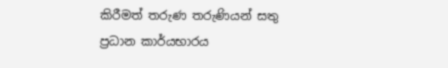කිරීමත් තරුණ තරුණියන් සතු ප්‍රධාන කාර්යභාරය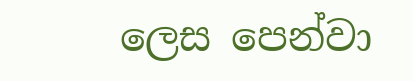ලෙස පෙන්වා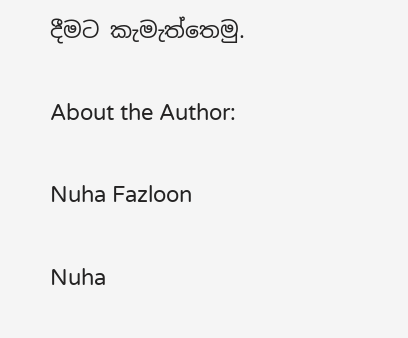දීමට කැමැත්තෙමු.

About the Author:

Nuha Fazloon

Nuha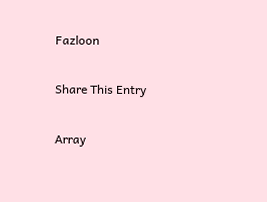Fazloon

Share This Entry

Array